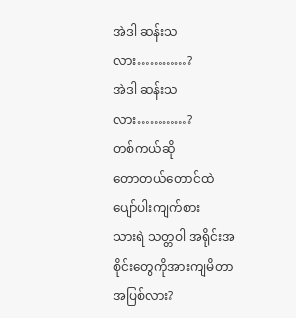အဲဒါ ဆန်းသလား…………?
အဲဒါ ဆန်းသလား…………?
တစ်ကယ်ဆို
တောတယ်တောင်ထဲ
ပျော်ပါးကျက်စား
သားရဲ သတ္တဝါ အရိုင်းအစိုင်းတွေကိုအားကျမိတာအပြစ်လား?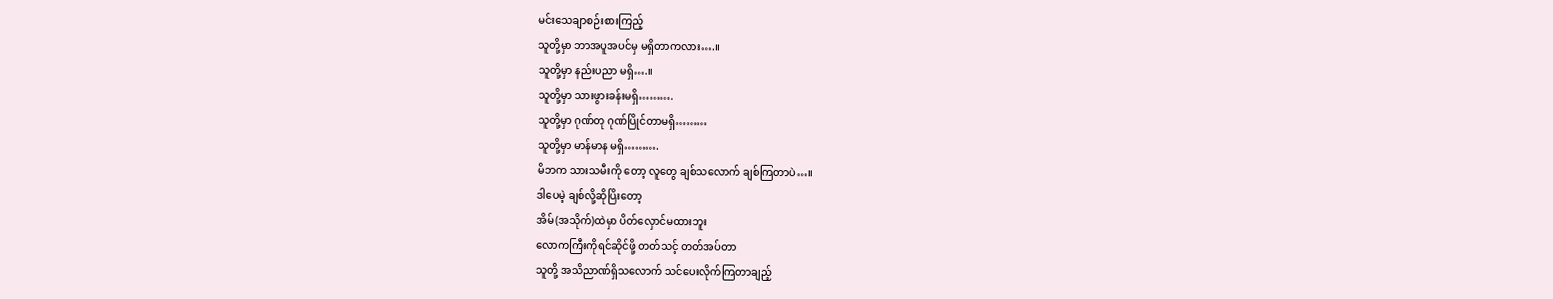မင်းသေချာစဉ်းစားကြည့်
သူတို့မှာ ဘာအပူအပင်မှ မရှိတာကလား….။
သူတို့မှာ နည်းပညာ မရှိ….။
သူတို့မှာ သားဖွားခန်းမရှိ……….
သူတို့မှာ ဂုဏ်တု ဂုဏ်ပြိုင်တာမရှိ………
သူတို့မှာ မာန်မာန မရှိ……….
မိဘက သားသမီးကို တော့ လူတွေ ချစ်သလောက် ချစ်ကြတာပဲ…။
ဒါပေမဲ့ ချစ်လို့ဆိုပြိးတော့
အိမ်(အသိုက်)ထဲမှာ ပိတ်လှောင်မထားဘူး
လောကကြီးကိုရင်ဆိုင်ဖို့ တတ်သင့် တတ်အပ်တာ
သူတို့ အသိညာဏ်ရှိသလောက် သင်ပေးလိုက်ကြတာချည့်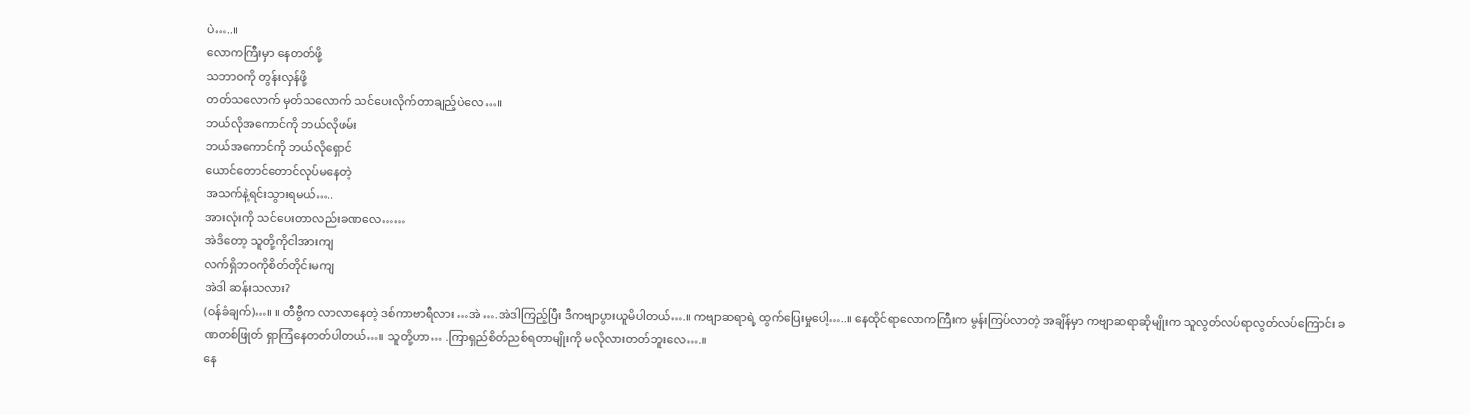ပဲ…..။
လောကကြီးမှာ နေတတ်ဖို့
သဘာဝကို တွန်းလှန်ဖို့
တတ်သလောက် မှတ်သလောက် သင်ပေးလိုက်တာချည့်ပဲလေ…။
ဘယ်လိုအကောင်ကို ဘယ်လိုဖမ်း
ဘယ်အကောင်ကို ဘယ်လိုရှောင်
ယောင်တောင်တောင်လုပ်မနေတဲ့
အသက်နဲ့ရင်းသွားရမယ်…..
အားလုံးကို သင်ပေးတာလည်းခဏလေ……
အဲဒိတော့ သူတို့ကိုငါအားကျ
လက်ရှိဘဝကိုစိတ်တိုင်းမကျ
အဲဒါ ဆန်းသလား?
(ဝန်ခံချက်)…။ ။ တီဗွီက လာလာနေတဲ့ ဒစ်ကာဗာရီလား …အဲ ….အဲဒါကြည့်ပြီး ဒီကဗျာပွားယူမိပါတယ်….။ ကဗျာဆရာရဲ့ ထွက်ပြေးမှုပေါ့…..။ နေထိုင်ရာလောကကြီးက မွန်းကြပ်လာတဲ့ အချိန်မှာ ကဗျာဆရာဆိုမျိုးက သူလွတ်လပ်ရာလွတ်လပ်ကြောင်း ခဏတစ်ဖြုတ် ရှာကြံနေတတ်ပါတယ်…။ သူတို့ဟာ… .ကြာရှည်စိတ်ညစ်ရတာမျိုးကို မလိုလားတတ်ဘူးလေ….။
နေ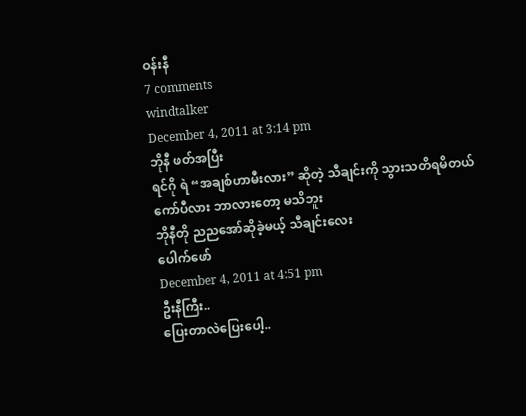ဝန်းနီ
7 comments
windtalker
December 4, 2011 at 3:14 pm
ဘိုနီ ဖတ်အပြီး
ရင်ဂို ရဲ “အချစ်ဟာမီးလား” ဆိုတဲ့ သီချင်းကို သွားသတိရမိတယ်
ကော်ပီလား ဘာလားတော့ မသိဘူး
ဘိုနီတို ညညအော်ဆိုခဲ့မယ့် သီချင်းလေး
ပေါက်ဖော်
December 4, 2011 at 4:51 pm
ဦးနီကြီး..
ပြေးတာလဲပြေးပေါ့..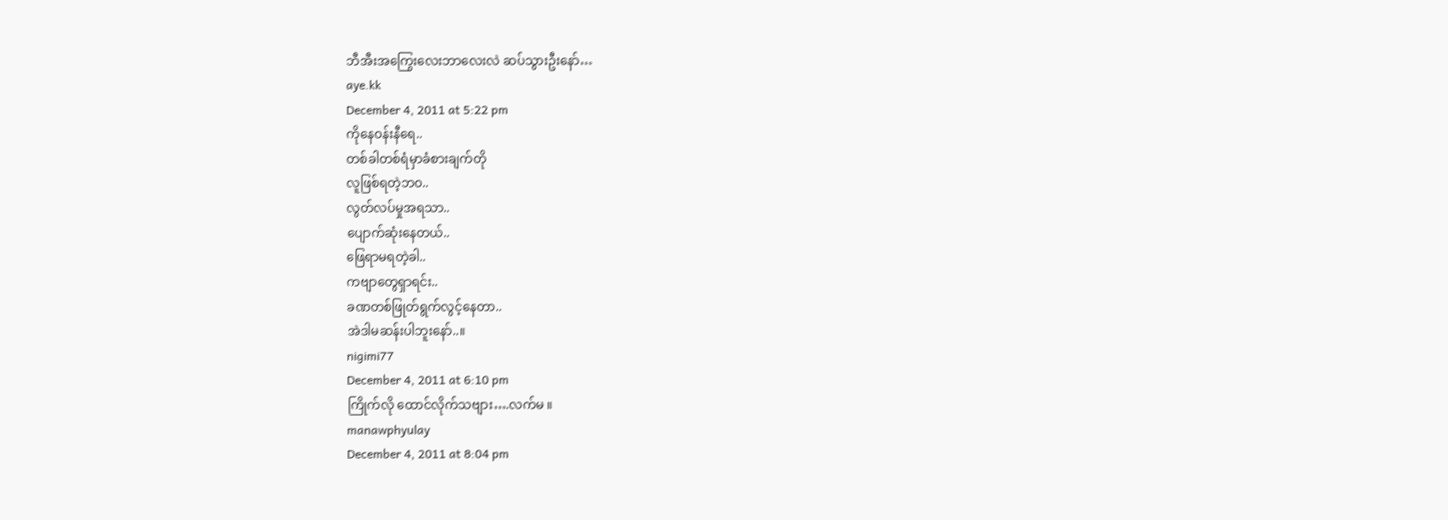ဘီအီးအကြွေးလေးဘာလေးလဲ ဆပ်သွားဦးနော်…
aye.kk
December 4, 2011 at 5:22 pm
ကိုနေဝန်းနီရေ..
တစ်ခါတစ်ရံမှာခံစားချက်တို
လူဖြစ်ရတဲ့ဘဝ..
လွတ်လပ်မှုအရသာ..
ပျောက်ဆုံးနေတယ်..
ဖြေရာမရတဲ့ခါ..
ကဗျာတွေရှာရင်း..
ခဏတစ်ဖြုတ်ရွက်လွင့်နေတာ..
အဲဒါမဆန်းပါဘူးနော်..။
nigimi77
December 4, 2011 at 6:10 pm
ကြိုက်လို ထောင်လိုက်သဗျား….လက်မ ။
manawphyulay
December 4, 2011 at 8:04 pm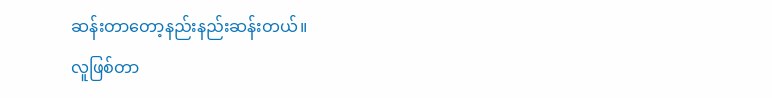ဆန်းတာတော့နည်းနည်းဆန်းတယ်။
လူဖြစ်တာ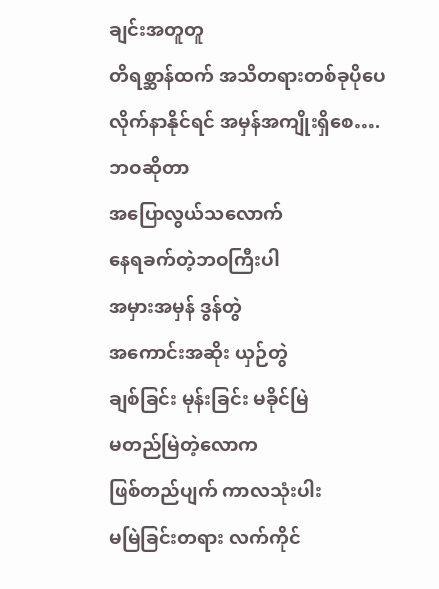ချင်းအတူတူ
တိရစ္ဆာန်ထက် အသိတရားတစ်ခုပိုပေ
လိုက်နာနိုင်ရင် အမှန်အကျိုးရှိစေ….
ဘဝဆိုတာ
အပြောလွယ်သလောက်
နေရခက်တဲ့ဘဝကြီးပါ
အမှားအမှန် ဒွန်တွဲ
အကောင်းအဆိုး ယှဉ်တွဲ
ချစ်ခြင်း မုန်းခြင်း မခိုင်မြဲ
မတည်မြဲတဲ့လောက
ဖြစ်တည်ပျက် ကာလသုံးပါး
မမြဲခြင်းတရား လက်ကိုင်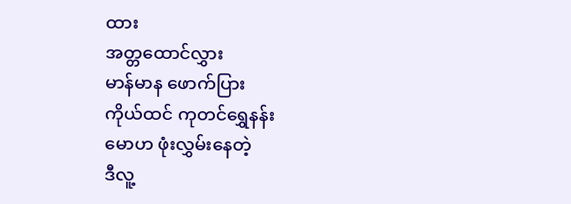ထား
အတ္တထောင်လွှား
မာန်မာန ဖောက်ပြား
ကိုယ်ထင် ကုတင်ရွှေနန်း
မောဟ ဖုံးလွှမ်းနေတဲ့
ဒီလူ့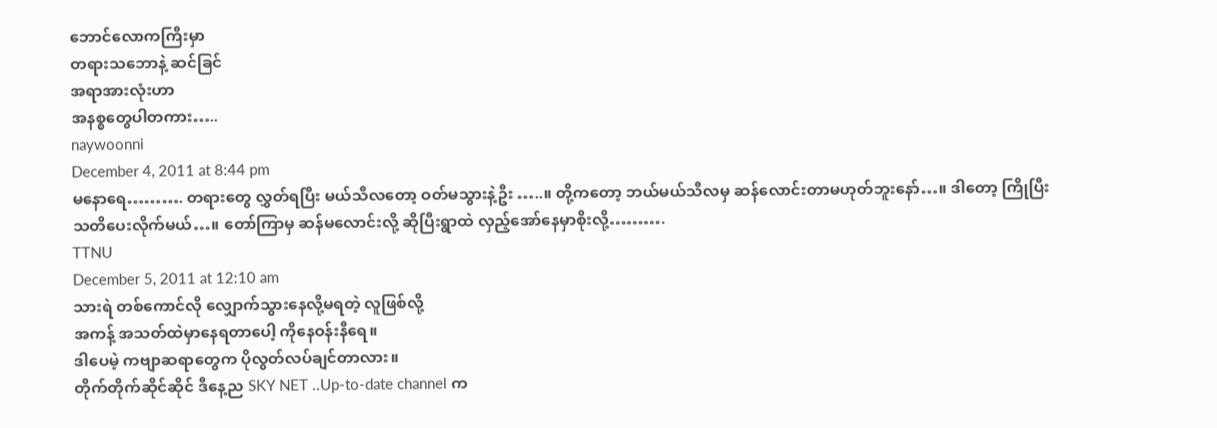ဘောင်လောကကြီးမှာ
တရားသဘောနဲ့ ဆင်ခြင်
အရာအားလုံးဟာ
အနစ္စတွေပါတကား…..
naywoonni
December 4, 2011 at 8:44 pm
မနောရေ………. တရားတွေ လွှတ်ရပြီး မယ်သီလတော့ ဝတ်မသွားနဲ့ဦး …..။ တို့ကတော့ ဘယ်မယ်သီလမှ ဆန်လောင်းတာမဟုတ်ဘူးနော်…။ ဒါတော့ ကြိုပြီးသတိပေးလိုက်မယ်…။ တော်ကြာမှ ဆန်မလောင်းလို့ ဆိုပြီးရွာထဲ လှည့်အော်နေမှာစိုးလို့……….
TTNU
December 5, 2011 at 12:10 am
သားရဲ တစ်ကောင်လို လျှောက်သွားနေလို့မရတဲ့ လူဖြစ်လို့
အကန့် အသတ်ထဲမှာနေရတာပေါ့ ကိုနေဝန်းနီရေ။
ဒါပေမဲ့ ကဗျာဆရာတွေက ပိုလွတ်လပ်ချင်တာလား။
တိုက်တိုက်ဆိုင်ဆိုင် ဒီနေ့ည SKY NET ..Up-to-date channel က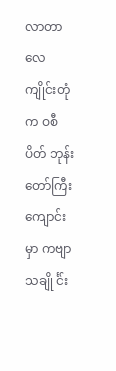လာတာလေ
ကျိုင်းတုံ က ဝစီပိတ် ဘုန်းတော်ကြီးကျောင်းမှာ ကဗျာသချို င်္င်း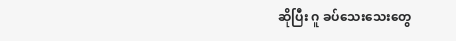ဆိုပြီး ဂူ ခပ်သေးသေးတွေ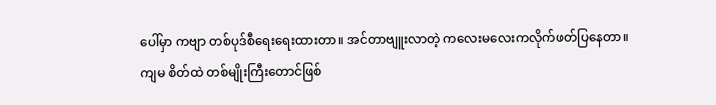ပေါ်မှာ ကဗျာ တစ်ပုဒ်စီရေးရေးထားတာ။ အင်တာဗျူးလာတဲ့ ကလေးမလေးကလိုက်ဖတ်ပြနေတာ။
ကျမ စိတ်ထဲ တစ်မျိုးကြီးတောင်ဖြစ်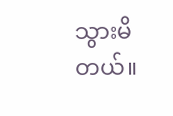သွားမိတယ်။